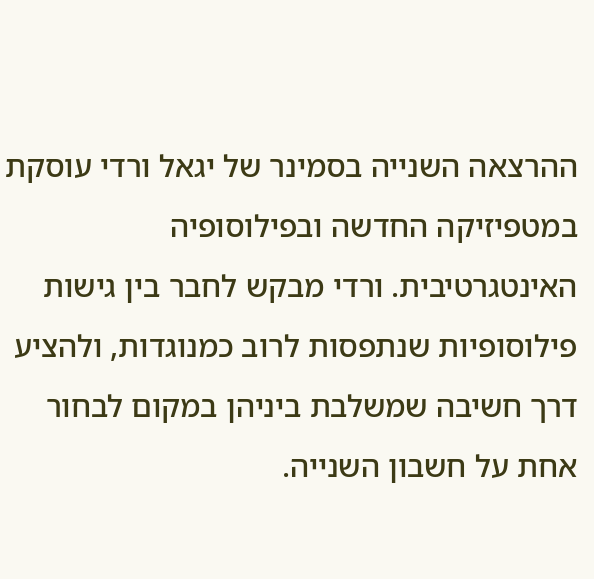ההרצאה השנייה בסמינר של יגאל ורדי עוסקת במטפיזיקה החדשה ובפילוסופיה האינטגרטיבית. ורדי מבקש לחבר בין גישות פילוסופיות שנתפסות לרוב כמנוגדות, ולהציע דרך חשיבה שמשלבת ביניהן במקום לבחור אחת על חשבון השנייה.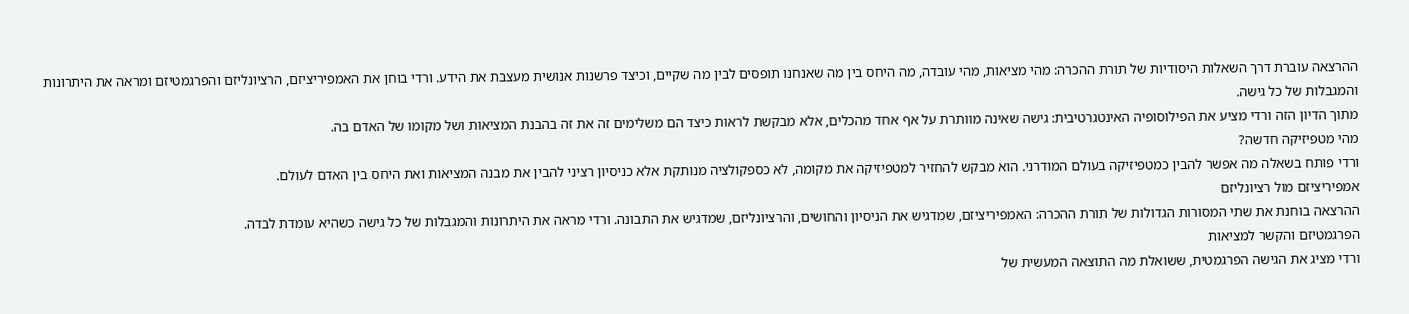ההרצאה עוברת דרך השאלות היסודיות של תורת ההכרה: מהי מציאות, מהי עובדה, מה היחס בין מה שאנחנו תופסים לבין מה שקיים, וכיצד פרשנות אנושית מעצבת את הידע. ורדי בוחן את האמפיריציזם, הרציונליזם והפרגמטיזם ומראה את היתרונות והמגבלות של כל גישה.
מתוך הדיון הזה ורדי מציע את הפילוסופיה האינטגרטיבית: גישה שאינה מוותרת על אף אחד מהכלים, אלא מבקשת לראות כיצד הם משלימים זה את זה בהבנת המציאות ושל מקומו של האדם בה.
מהי מטפיזיקה חדשה?
ורדי פותח בשאלה מה אפשר להבין כמטפיזיקה בעולם המודרני. הוא מבקש להחזיר למטפיזיקה את מקומה, לא כספקולציה מנותקת אלא כניסיון רציני להבין את מבנה המציאות ואת היחס בין האדם לעולם.
אמפיריציזם מול רציונליזם
ההרצאה בוחנת את שתי המסורות הגדולות של תורת ההכרה: האמפיריציזם, שמדגיש את הניסיון והחושים, והרציונליזם, שמדגיש את התבונה. ורדי מראה את היתרונות והמגבלות של כל גישה כשהיא עומדת לבדה.
הפרגמטיזם והקשר למציאות
ורדי מציג את הגישה הפרגמטית, ששואלת מה התוצאה המעשית של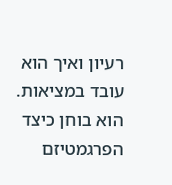רעיון ואיך הוא עובד במציאות. הוא בוחן כיצד הפרגמטיזם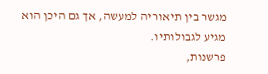מגשר בין תיאוריה למעשה, אך גם היכן הוא מגיע לגבולותיו.
פרשנות,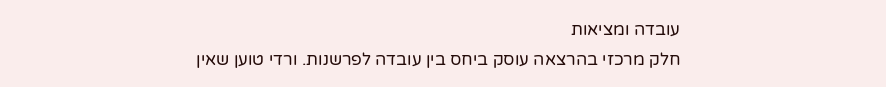עובדה ומציאות
חלק מרכזי בהרצאה עוסק ביחס בין עובדה לפרשנות. ורדי טוען שאין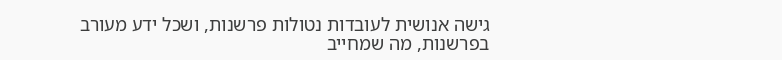גישה אנושית לעובדות נטולות פרשנות, ושכל ידע מעורב בפרשנות, מה שמחייב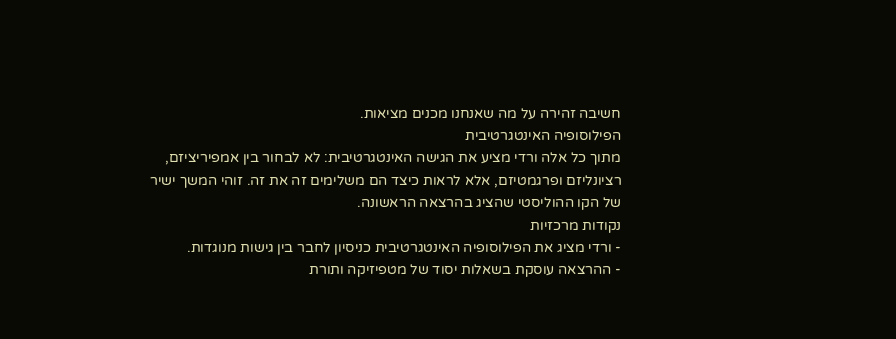חשיבה זהירה על מה שאנחנו מכנים מציאות.
הפילוסופיה האינטגרטיבית
מתוך כל אלה ורדי מציע את הגישה האינטגרטיבית: לא לבחור בין אמפיריציזם, רציונליזם ופרגמטיזם, אלא לראות כיצד הם משלימים זה את זה. זוהי המשך ישיר של הקו ההוליסטי שהציג בהרצאה הראשונה.
נקודות מרכזיות
- ורדי מציג את הפילוסופיה האינטגרטיבית כניסיון לחבר בין גישות מנוגדות.
- ההרצאה עוסקת בשאלות יסוד של מטפיזיקה ותורת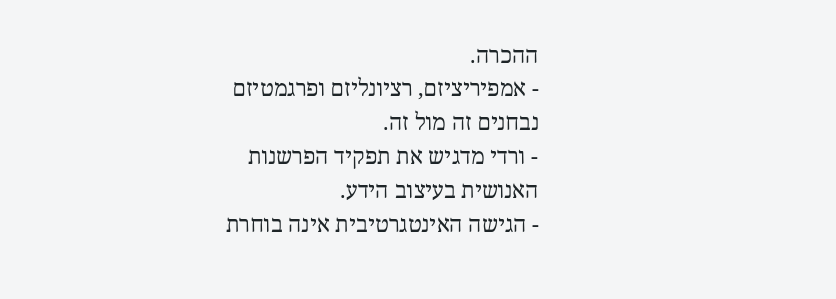ההכרה.
- אמפיריציזם, רציונליזם ופרגמטיזם נבחנים זה מול זה.
- ורדי מדגיש את תפקיד הפרשנות האנושית בעיצוב הידע.
- הגישה האינטגרטיבית אינה בוחרת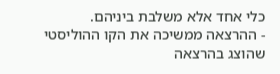כלי אחד אלא משלבת ביניהם.
- ההרצאה ממשיכה את הקו ההוליסטי שהוצג בהרצאה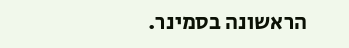הראשונה בסמינר.